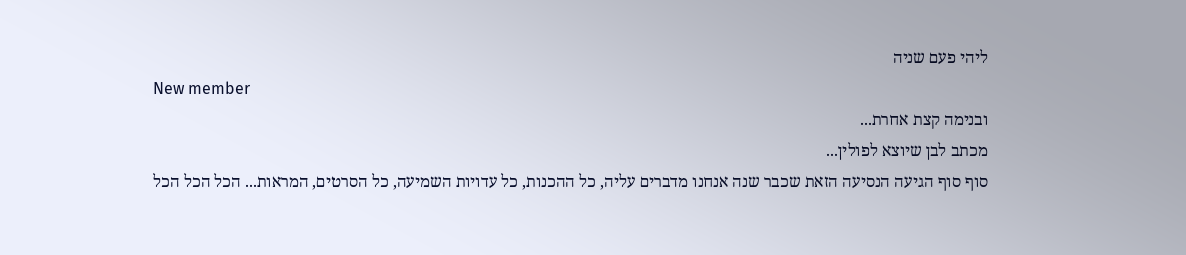ליהי פעם שניה
New member
ובנימה קצת אחרת...
מכתב לבן שיוצא לפולין...
סוף סוף הגיעה הנסיעה הזאת שכבר שנה אנחנו מדברים עליה, כל ההכנות, כל עדויות השמיעה, כל הסרטים, המראות... הכל הכל הכל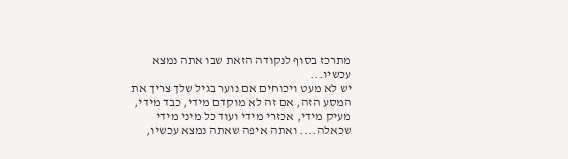מתרכז בסוף לנקודה הזאת שבו אתה נמצא עכשיו...
יש לא מעט ויכוחים אם נוער בגיל שלך צריך את המסע הזה, אם זה לא מוקדם מידי, כבד מידי, מעיק מידי, אכזרי מידי ועוד כל מיני מידי שכאלה.... ואתה איפה שאתה נמצא עכשיו,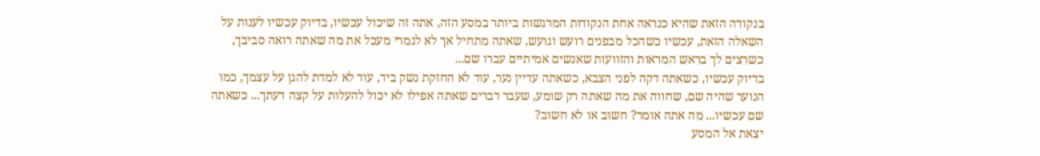בנקודה הזאת שהיא כנראה אחת הנקודות המרגשות ביותר במסע הזה, אתה זה שיכול עכשיו, בדיוק עכשיו לענות על השאלה הזאת, עכשיו כשהכל מבפנים רועש וגועש, שאתה מתחיל אך לא לגמרי מעכל את מה שאתה רואה סביבך, כשרצים לך בראש המראות והזוועות שאנשים אמיתיים עברו שם...
בדיוק עכשיו, כשאתה דקה לפני הצבא, כשאתה עדיין נער, עוד לא החזקת נשק ביד, עוד לא למדת להגן על עצמך, כמו הנוער שהיה שם, שחווה את מה שאתה רק שומע, שעבר דברים שאתה אפילו לא יכול להעלות על קצה דעתך... כשאתה שם עכשיו... מה אתה אומר? חשוב או לא חשוב?
יצאת אל המסע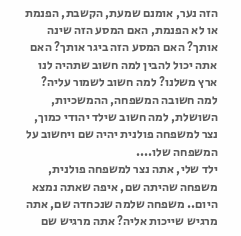הזה נער, אומנם שמעת, הקשבת, הפנמת או לא הפנמת, האם המסע הזה שינה אותך? האם המסע הזה ביגר אותך? האם אתה יכול להבין למה חשוב שתהיה לנו ארץ משלנו? למה חשוב לשמור עליה? למה חשובה המשפחה, ההמשכיות, השושלת, למה חשוב שילד יהודי כמוך, נצר למשפחה פולנית יהיה שם ויחשוב על המשפחה שלו....
ילד שלי, אתה נצר למשפחה פולנית, משפחה שהיתה שם, איפה שאתה נמצא היום.. משפחה שלמה שנכחדה שם, אתה מרגיש שייכות אליה? אתה מרגיש שם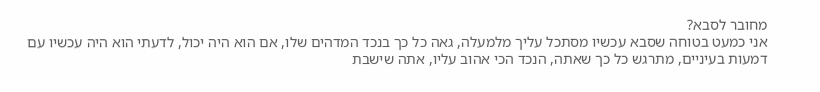מחובר לסבא?
אני כמעט בטוחה שסבא עכשיו מסתכל עליך מלמעלה, גאה כל כך בנכד המדהים שלו, אם הוא היה יכול, לדעתי הוא היה עכשיו עם דמעות בעיניים, מתרגש כל כך שאתה, הנכד הכי אהוב עליו, אתה שישבת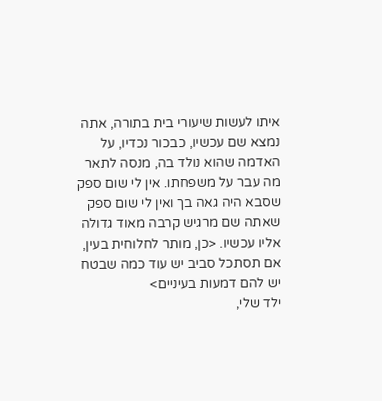איתו לעשות שיעורי בית בתורה, אתה נמצא שם עכשיו, כבכור נכדיו, על האדמה שהוא נולד בה, מנסה לתאר מה עבר על משפחתו. אין לי שום ספק שסבא היה גאה בך ואין לי שום ספק שאתה שם מרגיש קרבה מאוד גדולה אליו עכשיו. <כן, מותר לחלוחית בעין, אם תסתכל סביב יש עוד כמה שבטח יש להם דמעות בעיניים>
ילד שלי,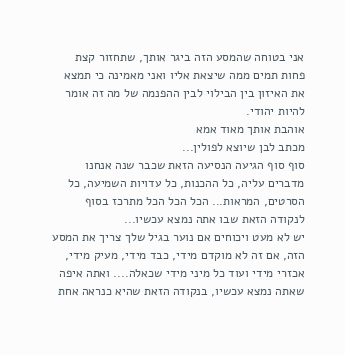אני בטוחה שהמסע הזה ביגר אותך, שתחזור קצת פחות תמים ממה שיצאת אליו ואני מאמינה כי תמצא את האיזון בין הבילוי לבין ההפנמה של מה זה אומר להיות יהודי.
אוהבת אותך מאוד אמא
מכתב לבן שיוצא לפולין...
סוף סוף הגיעה הנסיעה הזאת שכבר שנה אנחנו מדברים עליה, כל ההכנות, כל עדויות השמיעה, כל הסרטים, המראות... הכל הכל הכל מתרכז בסוף לנקודה הזאת שבו אתה נמצא עכשיו...
יש לא מעט ויכוחים אם נוער בגיל שלך צריך את המסע הזה, אם זה לא מוקדם מידי, כבד מידי, מעיק מידי, אכזרי מידי ועוד כל מיני מידי שכאלה.... ואתה איפה שאתה נמצא עכשיו, בנקודה הזאת שהיא כנראה אחת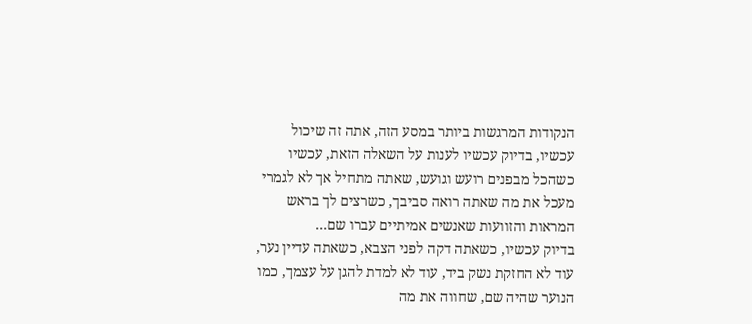הנקודות המרגשות ביותר במסע הזה, אתה זה שיכול עכשיו, בדיוק עכשיו לענות על השאלה הזאת, עכשיו כשהכל מבפנים רועש וגועש, שאתה מתחיל אך לא לגמרי מעכל את מה שאתה רואה סביבך, כשרצים לך בראש המראות והזוועות שאנשים אמיתיים עברו שם...
בדיוק עכשיו, כשאתה דקה לפני הצבא, כשאתה עדיין נער, עוד לא החזקת נשק ביד, עוד לא למדת להגן על עצמך, כמו הנוער שהיה שם, שחווה את מה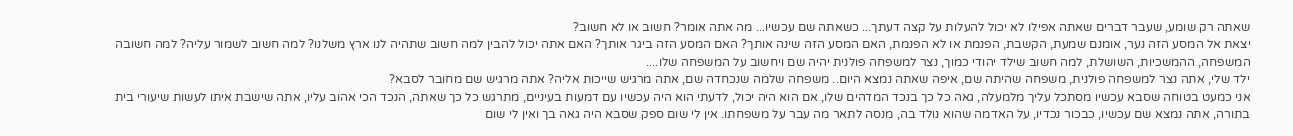שאתה רק שומע, שעבר דברים שאתה אפילו לא יכול להעלות על קצה דעתך... כשאתה שם עכשיו... מה אתה אומר? חשוב או לא חשוב?
יצאת אל המסע הזה נער, אומנם שמעת, הקשבת, הפנמת או לא הפנמת, האם המסע הזה שינה אותך? האם המסע הזה ביגר אותך? האם אתה יכול להבין למה חשוב שתהיה לנו ארץ משלנו? למה חשוב לשמור עליה? למה חשובה המשפחה, ההמשכיות, השושלת, למה חשוב שילד יהודי כמוך, נצר למשפחה פולנית יהיה שם ויחשוב על המשפחה שלו....
ילד שלי, אתה נצר למשפחה פולנית, משפחה שהיתה שם, איפה שאתה נמצא היום.. משפחה שלמה שנכחדה שם, אתה מרגיש שייכות אליה? אתה מרגיש שם מחובר לסבא?
אני כמעט בטוחה שסבא עכשיו מסתכל עליך מלמעלה, גאה כל כך בנכד המדהים שלו, אם הוא היה יכול, לדעתי הוא היה עכשיו עם דמעות בעיניים, מתרגש כל כך שאתה, הנכד הכי אהוב עליו, אתה שישבת איתו לעשות שיעורי בית בתורה, אתה נמצא שם עכשיו, כבכור נכדיו, על האדמה שהוא נולד בה, מנסה לתאר מה עבר על משפחתו. אין לי שום ספק שסבא היה גאה בך ואין לי שום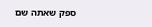ספק שאתה שם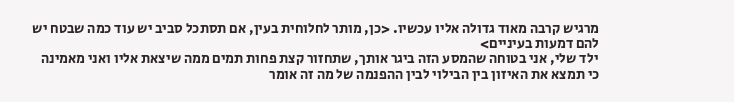מרגיש קרבה מאוד גדולה אליו עכשיו. <כן, מותר לחלוחית בעין, אם תסתכל סביב יש עוד כמה שבטח יש להם דמעות בעיניים>
ילד שלי, אני בטוחה שהמסע הזה ביגר אותך, שתחזור קצת פחות תמים ממה שיצאת אליו ואני מאמינה כי תמצא את האיזון בין הבילוי לבין ההפנמה של מה זה אומר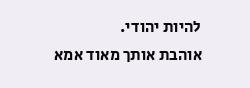להיות יהודי.
אוהבת אותך מאוד אמא